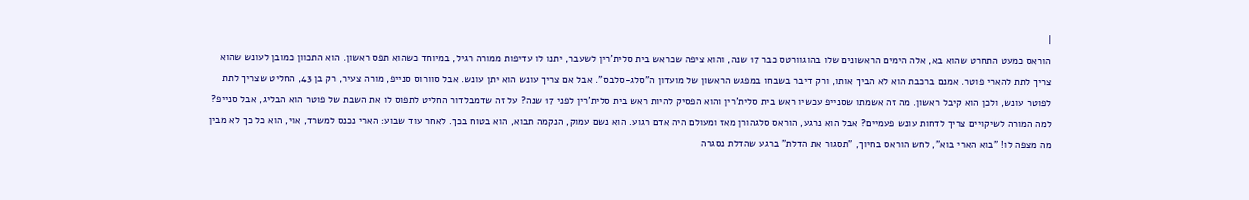|
הוראס כמעט התחרט שהוא בא, אלה הימים הראשונים שלו בהוגוורטס כבר 17 שנה, והוא ציפה שכראש בית סלית'רין לשעבר, יתנו לו עדיפות ממורה רגיל, במיוחד כשהוא תפס ראשון. הוא התכוון כמובן לעונש שהוא צריך לתת להארי פוטר. אמנם ברכבת הוא לא הביך אותו, ורק דיבר בשבחו במפגש הראשון של מועדון ה"סלג-סלבס". אבל אם צריך עונש הוא יתן עונש. אבל סוורוס סנייפ, מורה צעיר, רק בן 43, החליט שצריך לתת לפוטר עונש, ולכן הוא קיבל ראשון. מה זה אשמתו שסנייפ עכשיו ראש בית סלית'רין והוא הפסיק להיות ראש בית סלית'רין לפני 17 שנה? על זה שדמבלדור החליט לתפוס לו את השבת של פוטר הוא הבליג, אבל סנייפ? למה המורה לשיקויים צריך לדחות עונש פעמיים? אבל הוא נרגע, הוראס סלגהורן מאז ומעולם היה אדם רגוע. הוא נשם עמוק, הנקמה תבוא, הוא בטוח בכך. לאחר עוד שבוע: הארי נכנס למשרד, אוי, הוא כל כך לא מבין מה מצפה לו! "בוא הארי בוא", לחש הוראס בחיוך, "תסגור את הדלת" ברגע שהדלת נסגרה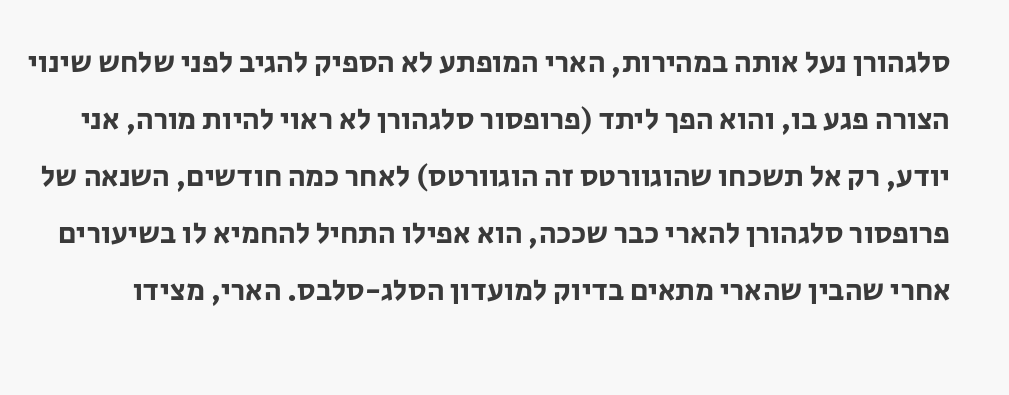סלגהורן נעל אותה במהירות, הארי המופתע לא הספיק להגיב לפני שלחש שינוי הצורה פגע בו, והוא הפך ליתד (פרופסור סלגהורן לא ראוי להיות מורה, אני יודע, רק אל תשכחו שהוגוורטס זה הוגוורטס) לאחר כמה חודשים, השנאה של פרופסור סלגהורן להארי כבר שככה, הוא אפילו התחיל להחמיא לו בשיעורים אחרי שהבין שהארי מתאים בדיוק למועדון הסלג-סלבס. הארי, מצידו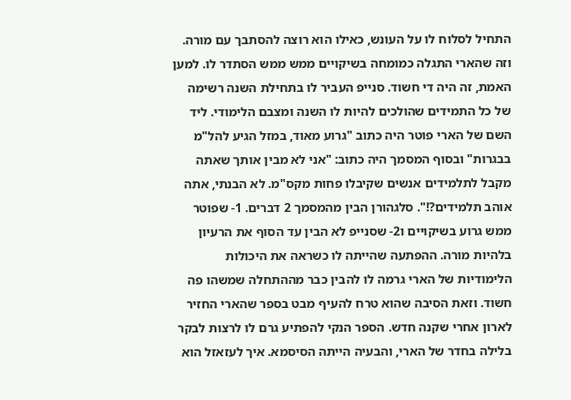התחיל לסלוח לו על העונש, כאילו הוא רוצה להסתבך עם מורה. וזה שהארי התגלה כמומחה בשיקויים ממש ממש הסתדר לו. למען האמת, זה היה די חשוד. סנייפ העביר לו בתחילת השנה רשימה של כל התמידים שהולכים להיות לו השנה ומצבם הלימודי. ליד השם של הארי פוטר היה כתוב "גרוע מאוד, במזל הגיע להל"מ בבגרות" ובסוף המסמך היה כתוב: "אני לא מבין אותך שאתה מקבל לתלמידים אנשים שקיבלו פחות מקס"מ. לא הבנתי, אתה אוהב תלמידים?!". סלגהורן הבין מהמסמך 2 דברים. 1- שפוטר ממש גרוע בשיקויים ו2- שסנייפ לא הבין עד הסוף את הרעיון בלהיות מורה. ההפתעה שהייתה לו כשראה את היכולות הלימודיות של הארי גרמה לו להבין כבר מההתחלה שמשהו פה חשוד. וזאת הסיבה שהוא טרח להעיף מבט בספר שהארי החזיר לארון אחרי שקנה חדש. הספר הנקי להפתיע גרם לו לרצות לבקר בלילה בחדר של הארי, והבעיה הייתה הסיסמא. איך לעזאזל הוא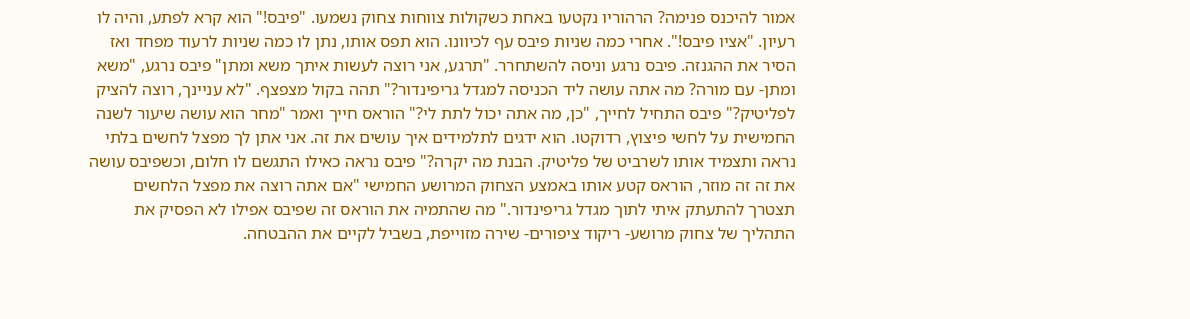אמור להיכנס פנימה? הרהוריו נקטעו באחת כשקולות צווחות צחוק נשמעו. "פיבס!" הוא קרא לפתע, והיה לו רעיון. "אציו פיבס!". אחרי כמה שניות פיבס עף לכיוונו. הוא תפס אותו, נתן לו כמה שניות לרעוד מפחד ואז הסיר את ההגנזה. פיבס נרגע וניסה להשתחרר. "תרגע, אני רוצה לעשות איתך משא ומתן" פיבס נרגע, "משא ומתן- עם מורה? מה אתה עושה ליד הכניסה למגדל גריפינדור?" תהה בקול מצפצף. "לא עניינך, רוצה להציק לפליטיק?" פיבס התחיל לחייך, "כן, מה אתה יכול לתת לי?" הוראס חייך ואמר "מחר הוא עושה שיעור לשנה החמישית על לחשי פיצוץ, רדוקטו. הוא ידגים לתלמידים איך עושים את זה. אני אתן לך מפצל לחשים בלתי נראה ותצמיד אותו לשרביט של פליטיק. הבנת מה יקרה?" פיבס נראה כאילו התגשם לו חלום, וכשפיבס עושה את זה זה מוזר, הוראס קטע אותו באמצע הצחוק המרושע החמישי "אם אתה רוצה את מפצל הלחשים תצטרך להתעתק איתי לתוך מגדל גריפינדור." מה שהתמיה את הוראס זה שפיבס אפילו לא הפסיק את התהליך של צחוק מרושע- ריקוד ציפורים- שירה מזוייפת, בשביל לקיים את ההבטחה.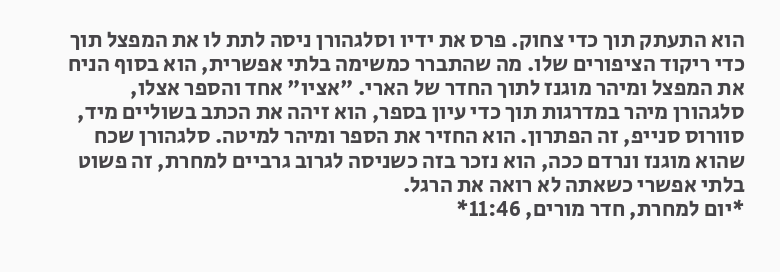הוא התעתק תוך כדי צחוק. פרס את ידיו וסלגהורן ניסה לתת לו את המפצל תוך כדי ריקוד הציפורים שלו. מה שהתברר כמשימה בלתי אפשרית, הוא בסוף הניח את המפצל ומיהר מוגנז לתוך החדר של הארי. "אציו" אחד והספר אצלו, סלגהורן מיהר במדרגות תוך כדי עיון בספר, הוא זיהה את הכתב בשוליים מיד, סוורוס סנייפ, זה הפתרון. הוא החזיר את הספר ומיהר למיטה. סלגהורן שכח שהוא מוגנז ונרדם ככה, הוא נזכר בזה כשניסה לגרוב גרביים למחרת, זה פשוט בלתי אפשרי כשאתה לא רואה את הרגל.
*יום למחרת, חדר מורים, 11:46*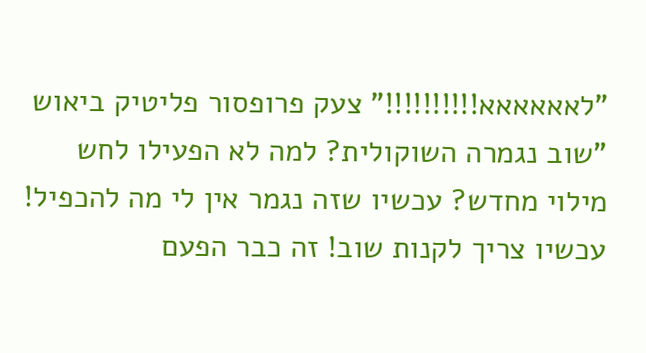"לאאאאאא!!!!!!!!!!" צעק פרופסור פליטיק ביאוש "שוב נגמרה השוקולית? למה לא הפעילו לחש מילוי מחדש? עכשיו שזה נגמר אין לי מה להכפיל! עכשיו צריך לקנות שוב! זה כבר הפעם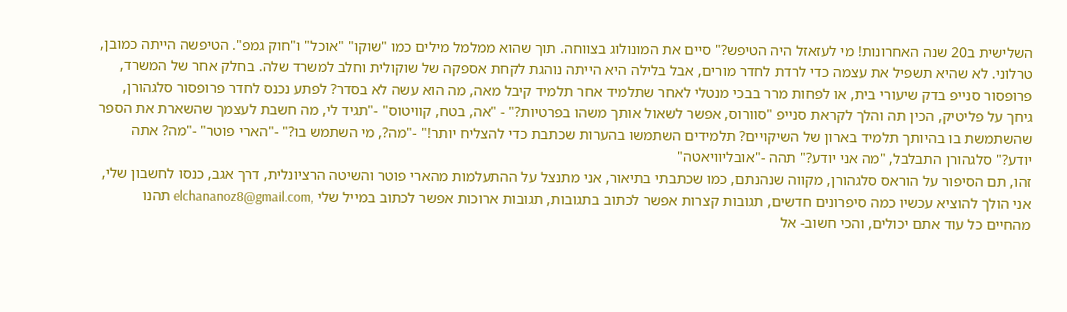השלישית ב20 שנה האחרונות! מי לעזאזל היה הטיפש?" סיים את המונולוג בצווחה. תוך שהוא ממלמל מילים כמו "שוקו" "אוכל" ו"חוק גמפ". הטיפשה הייתה כמובן, טרלוני. לא שהיא תשפיל את עצמה כדי לרדת לחדר מורים, אבל בלילה היא הייתה נוהגת לקחת אספקה של שוקולית וחלב למשרד שלה. בחלק אחר של המשרד, פרופסור סנייפ בדק שיעורי בית, או לפחות מרר בבכי מנטלי לאחר שתלמיד אחר תלמיד קיבל מאה, מה הוא עשה לא בסדר? לפתע נכנס לחדר פרופסור סלגהורן, גיחך על פליטיק, הכין תה והלך לקראת סנייפ "סוורוס, אפשר לשאול אותך משהו בפרטיות?" - "אה, בטח, קוויטוס" -"תגיד לי, מה חשבת לעצמך שהשארת את הספר שהשתמשת בו בהיותך תלמיד בארון של השיקויים? תלמידים השתמשו בהערות שכתבת כדי להצליח יותר!" -"מה?, מי השתמש בו?" -"הארי פוטר" -"מה? אתה יודע?" סלגהורן התבלבל, "מה אני יודע?" תהה -"אובליוויאטה"
זהו, תם הסיפור על הוראס סלגהורן, מקווה שנהנתם, כמו שכתבתי בתיאור, אני מתנצל על ההתעלמות מהארי פוטר והשיטה הרציונלית, דרך אגב, כנסו לחשבון שלי, אני הולך להוציא עכשיו כמה סיפרונים חדשים, תגובות קצרות אפשר לכתוב בתגובות, תגובות ארוכות אפשר לכתוב במייל שלי ,elchananoz8@gmail.com תהנו מהחיים כל עוד אתם יכולים, והכי חשוב- אל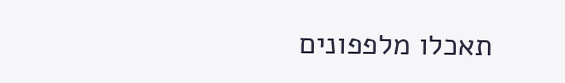תאכלו מלפפונים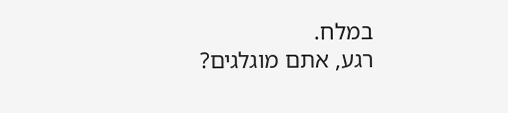במלח.
רגע, אתם מוגלגים?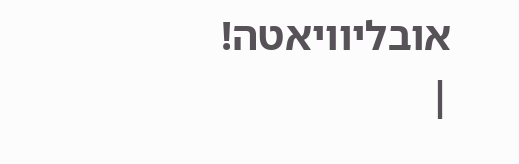אובליוויאטה!
|